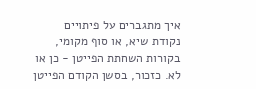איך מתגברים על פיתויים
נקודת שיא, או סוף מקומי, בקורות השחתת הפייטן - כן או לא. כזכור, בסשן הקודם הפייטן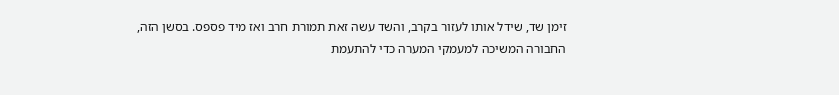זימן שד, שידל אותו לעזור בקרב, והשד עשה זאת תמורת חרב ואז מיד פספס. בסשן הזה, החבורה המשיכה למעמקי המערה כדי להתעמת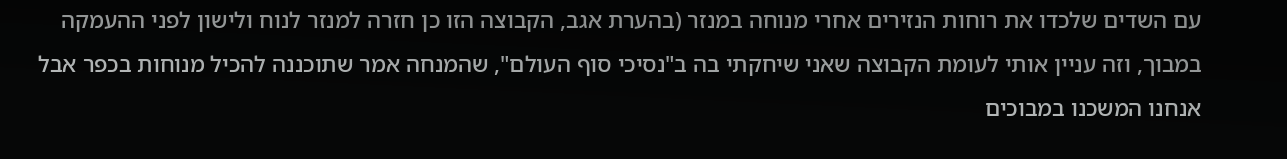עם השדים שלכדו את רוחות הנזירים אחרי מנוחה במנזר (בהערת אגב, הקבוצה הזו כן חזרה למנזר לנוח ולישון לפני ההעמקה במבוך, וזה עניין אותי לעומת הקבוצה שאני שיחקתי בה ב"נסיכי סוף העולם", שהמנחה אמר שתוכננה להכיל מנוחות בכפר אבל אנחנו המשכנו במבוכים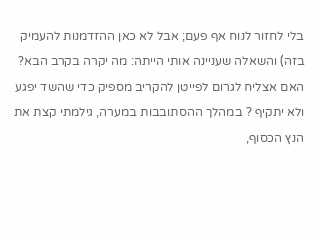בלי לחזור לנוח אף פעם; אבל לא כאן ההזדמנות להעמיק בזה) והשאלה שעניינה אותי הייתה: מה יקרה בקרב הבא? האם אצליח לגרום לפייטן להקריב מספיק כדי שהשד יפגע ולא יתקיף ? במהלך ההסתובבות במערה, גילמתי קצת את הנץ הכסוף,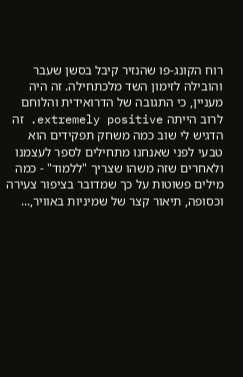רוח הקונג-פו שהנזיר קיבל בסשן שעבר והובילה לזימון השד מלכתחילה. זה היה מעניין, כי התגובה של הדרואידית והלוחם לרוב הייתה extremely positive. זה הדגיש לי שוב כמה משחק תפקידים הוא טבעי לפני שאנחנו מתחילים לספר לעצמנו ולאחרים שזה משהו שצריך "ללמוד" - כמה מילים פשוטות על כך שמדובר בציפור צעירה וכסופה, תיאור קצר של שמיניות באוויר,...